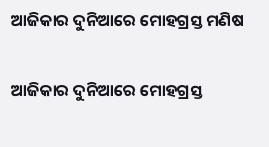ଆଜିକାର ଦୁନିଆରେ ମୋହଗ୍ରସ୍ତ ମଣିଷ

ଆଜିକାର ଦୁନିଆରେ ମୋହଗ୍ରସ୍ତ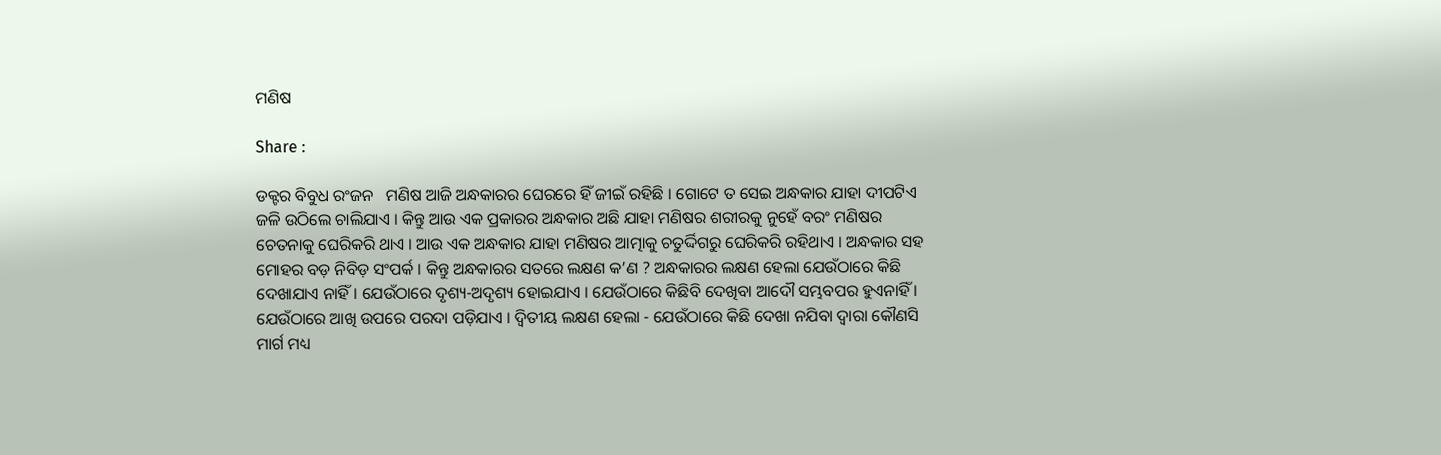ମଣିଷ

Share :

ଡକ୍ଟର ବିବୁଧ ରଂଜନ   ମଣିଷ ଆଜି ଅନ୍ଧକାରର ଘେରରେ ହିଁ ଜୀଇଁ ରହିଛି । ଗୋଟେ ତ ସେଇ ଅନ୍ଧକାର ଯାହା ଦୀପଟିଏ ଜଳି ଉଠିଲେ ଚାଲିଯାଏ । କିନ୍ତୁ ଆଉ ଏକ ପ୍ରକାରର ଅନ୍ଧକାର ଅଛି ଯାହା ମଣିଷର ଶରୀରକୁ ନୁହେଁ ବରଂ ମଣିଷର ଚେତନାକୁ ଘେରିକରି ଥାଏ । ଆଉ ଏକ ଅନ୍ଧକାର ଯାହା ମଣିଷର ଆତ୍ମାକୁ ଚତୁର୍ଦ୍ଦିଗରୁ ଘେରିକରି ରହିଥାଏ । ଅନ୍ଧକାର ସହ ମୋହର ବଡ଼ ନିବିଡ଼ ସଂପର୍କ । କିନ୍ତୁ ଅନ୍ଧକାରର ସତରେ ଲକ୍ଷଣ କ’ଣ ? ଅନ୍ଧକାରର ଲକ୍ଷଣ ହେଲା ଯେଉଁଠାରେ କିଛି ଦେଖାଯାଏ ନାହିଁ । ଯେଉଁଠାରେ ଦୃଶ୍ୟ-ଅଦୃଶ୍ୟ ହୋଇଯାଏ । ଯେଉଁଠାରେ କିଛିବି ଦେଖିବା ଆଦୌ ସମ୍ଭବପର ହୁଏନାହିଁ । ଯେଉଁଠାରେ ଆଖି ଉପରେ ପରଦା ପଡ଼ିଯାଏ । ଦ୍ବିତୀୟ ଲକ୍ଷଣ ହେଲା - ଯେଉଁଠାରେ କିଛି ଦେଖା ନଯିବା ଦ୍ବାରା କୌଣସି ମାର୍ଗ ମଧ୍ୟ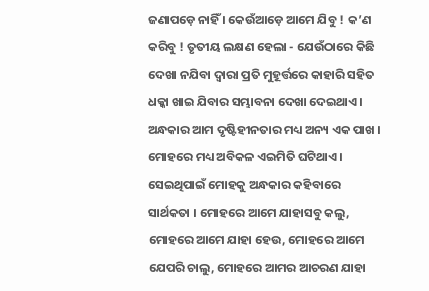ଜଣାପଡ଼େ ନାହିଁ । କେଉଁଆଡ଼େ ଆମେ ଯିବୁ ! କ’ଣ କରିବୁ ! ତୃତୀୟ ଲକ୍ଷଣ ହେଲା - ଯେଉଁଠାରେ କିଛି ଦେଖା ନଯିବା ଦ୍ବାରା ପ୍ରତି ମୁହୂର୍ତ୍ତରେ କାହାରି ସହିତ ଧକ୍କା ଖାଇ ଯିବାର ସମ୍ଭାବନା ଦେଖା ଦେଇଥାଏ । ଅନ୍ଧକାର ଆମ ଦୃଷ୍ଟିହୀନତାର ମଧ୍ୟ ଅନ୍ୟ ଏକ ପାଖ । ମୋହରେ ମଧ୍ୟ ଅବିକଳ ଏଇମିତି ଘଟିଥାଏ । ସେଇଥିପାଇଁ ମୋହକୁ ଅନ୍ଧକାର କହିବାରେ ସାର୍ଥକତା । ମୋହରେ ଆମେ ଯାହାସବୁ କଲୁ, ମୋହରେ ଆମେ ଯାହା ହେଉ, ମୋହରେ ଆମେ ଯେପରି ଚାଲୁ, ମୋହରେ ଆମର ଆଚରଣ ଯାହା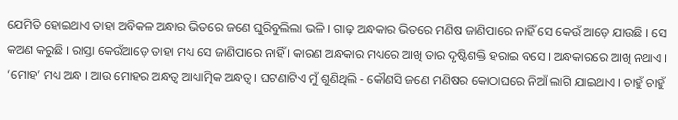ଯେମିତି ହୋଇଥାଏ ତାହା ଅବିକଳ ଅନ୍ଧାର ଭିତରେ ଜଣେ ଘୁରିବୁଲିଲା ଭଳି । ଗାଢ଼ ଅନ୍ଧକାର ଭିତରେ ମଣିଷ ଜାଣିପାରେ ନାହିଁ ସେ କେଉଁ ଆଡ଼େ ଯାଉଛି । ସେ କଅଣ କରୁଛି । ରାସ୍ତା କେଉଁଆଡ଼େ ତାହା ମଧ୍ୟ ସେ ଜାଣିପାରେ ନାହିଁ । କାରଣ ଅନ୍ଧକାର ମଧ୍ୟରେ ଆଖି ତାର ଦୃଷ୍ଟିଶକ୍ତି ହରାଇ ବସେ । ଅନ୍ଧକାରରେ ଆଖି ନଥାଏ । ‘ମୋହ’ ମଧ୍ୟ ଅନ୍ଧ । ଆଉ ମୋହର ଅନ୍ଧତ୍ବ ଆଧ୍ୟାତ୍ମିକ ଅନ୍ଧତ୍ବ । ଘଟଣାଟିଏ ମୁଁ ଶୁଣିଥିଲି - କୌଣସି ଜଣେ ମଣିଷର କୋଠାଘରେ ନିଆଁ ଲାଗି ଯାଇଥାଏ । ଚାହୁଁ ଚାହୁଁ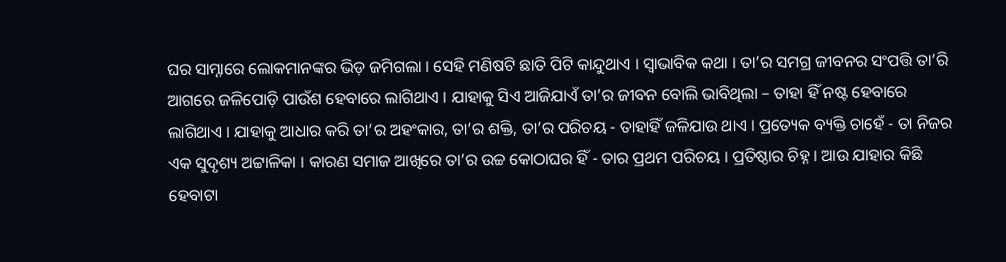ଘର ସାମ୍ନାରେ ଲୋକମାନଙ୍କର ଭିଡ଼ ଜମିଗଲା । ସେହି ମଣିଷଟି ଛାତି ପିଟି କାନ୍ଦୁଥାଏ । ସ୍ବାଭାବିକ କଥା । ତା’ର ସମଗ୍ର ଜୀବନର ସଂପତ୍ତି ତା’ରି ଆଗରେ ଜଳିପୋଡ଼ି ପାଉଁଶ ହେବାରେ ଲାଗିଥାଏ । ଯାହାକୁ ସିଏ ଆଜିଯାଏଁ ତା’ର ଜୀବନ ବୋଲି ଭାବିଥିଲା – ତାହା ହିଁ ନଷ୍ଟ ହେବାରେ ଲାଗିଥାଏ । ଯାହାକୁ ଆଧାର କରି ତା’ର ଅହଂକାର, ତା’ର ଶକ୍ତି, ତା’ର ପରିଚୟ - ତାହାହିଁ ଜଳିଯାଉ ଥାଏ । ପ୍ରତ୍ୟେକ ବ୍ୟକ୍ତି ଚାହେଁ - ତା ନିଜର ଏକ ସୁଦୃଶ୍ୟ ଅଟ୍ଟାଳିକା । କାରଣ ସମାଜ ଆଖିରେ ତା’ର ଉଚ୍ଚ କୋଠାଘର ହିଁ - ତାର ପ୍ରଥମ ପରିଚୟ । ପ୍ରତିଷ୍ଠାର ଚିହ୍ନ । ଆଉ ଯାହାର କିଛି ହେବାଟା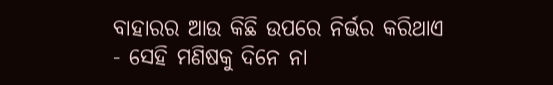ବାହାରର ଆଉ କିଛି ଉପରେ ନିର୍ଭର କରିଥାଏ - ସେହି ମଣିଷକୁ ଦିନେ ନା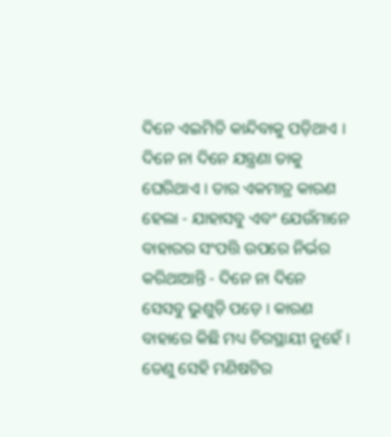ଦିନେ ଏଇମିତି କାନ୍ଦିବାକୁ ପଡ଼ିଥାଏ । ଦିନେ ନା ଦିନେ ଯନ୍ତ୍ରଣା ତାକୁ ଘେରିଥାଏ । ତାର ଏକମାତ୍ର କାରଣ ହେଲା - ଯାହାସବୁ ଏବଂ ଯେଉଁମାନେ ବାହାରର ସଂପତ୍ତି ଉପରେ ନିର୍ଭର କରିଥାଆନ୍ତି - ଦିନେ ନା ଦିନେ ସେସବୁ ଭୁଶୁଡ଼ି ପଡ଼େ । କାରଣ ବାହାରେ କିଛି ମଧ୍ୟ ଚିରସ୍ଥାୟୀ ନୁହେଁ । ତେଣୁ ସେହି ମଣିଷଟିର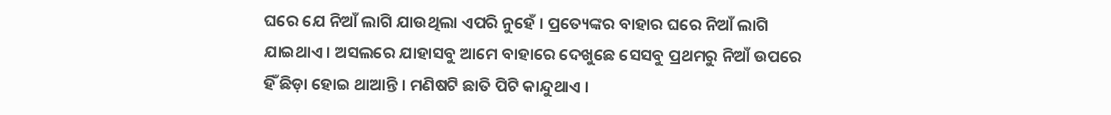ଘରେ ଯେ ନିଆଁ ଲାଗି ଯାଉଥିଲା ଏପରି ନୁହେଁ । ପ୍ରତ୍ୟେଙ୍କର ବାହାର ଘରେ ନିଆଁ ଲାଗି ଯାଇଥାଏ । ଅସଲରେ ଯାହାସବୁ ଆମେ ବାହାରେ ଦେଖୁଛେ ସେସବୁ ପ୍ରଥମରୁ ନିଆଁ ଉପରେ ହିଁ ଛିଡ଼ା ହୋଇ ଥାଆନ୍ତି । ମଣିଷଟି ଛାତି ପିଟି କାନ୍ଦୁଥାଏ ।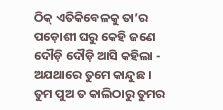ଠିକ୍ ଏତିକିବେଳକୁ ତା’ର ପଡ଼ୋଶୀ ଘରୁ କେହି ଜଣେ ଦୌଡ଼ି ଦୌଡ଼ି ଆସି କହିଲା - ଅଯଥାରେ ତୁମେ କାନ୍ଦୁଛ । ତୁମ ପୁଅ ତ କାଲିଠାରୁ ତୁମର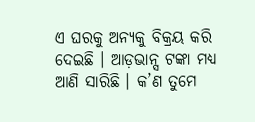ଏ ଘରକୁ ଅନ୍ୟକୁ ବିକ୍ରୟ କରି ଦେଇଛି । ଆଡ଼ଭାନ୍ସ ଟଙ୍କା ମଧ୍ୟ ଆଣି ସାରିଛି । କ’ଣ ତୁମେ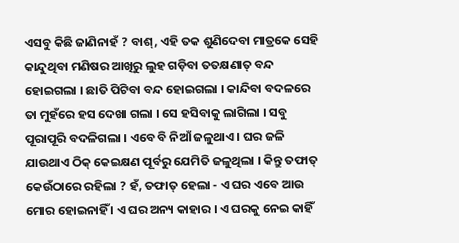ଏସବୁ କିଛି ଜାଣିନାହଁ ? ବାଶ୍, ଏହି ତକ ଶୁଣିଦେବା ମାତ୍ରକେ ସେହି କାନ୍ଦୁଥିବା ମଣିଷର ଆଖିରୁ ଲୁହ ଗଡ଼ିବା ତତକ୍ଷଣାତ୍ ବନ୍ଦ ହୋଇଗଲା । ଛାତି ପିଟିବା ବନ୍ଦ ହୋଇଗଲା । କାନ୍ଦିବା ବଦଳରେ ତା ମୁହଁରେ ହସ ଦେଖା ଗଲା । ସେ ହସିବାକୁ ଲାଗିଲା । ସବୁ ପୂରାପୂରି ବଦଳିଗଲା । ଏବେ ବି ନିଆଁ ଜଳୁଥାଏ । ଘର ଜଳି ଯାଉଥାଏ ଠିକ୍ କେଇକ୍ଷଣ ପୂର୍ବରୁ ଯେମିତି ଜଳୁଥିଲା । କିନ୍ତୁ ତଫାତ୍ କେଉଁଠାରେ ରହିଲା ? ହଁ, ତଫାତ୍ ହେଲା - ଏ ଘର ଏବେ ଆଉ ମୋର ହୋଇନାହିଁ । ଏ ଘର ଅନ୍ୟ କାହାର । ଏ ଘରକୁ ନେଇ କାହିଁ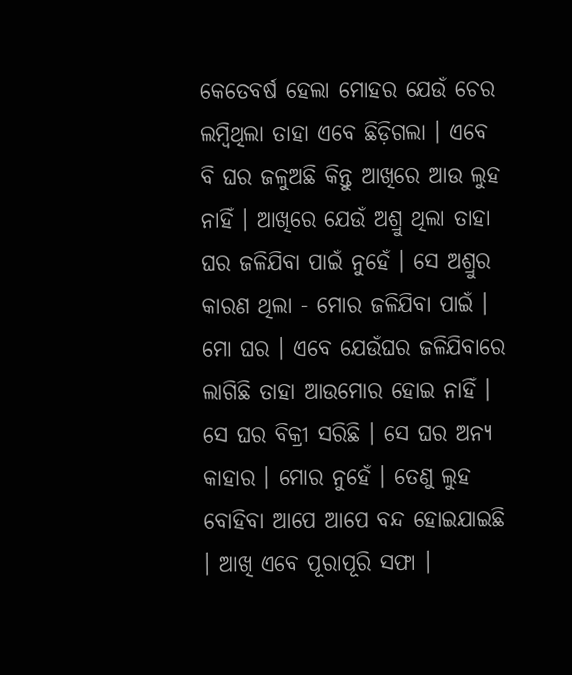କେତେବର୍ଷ ହେଲା ମୋହର ଯେଉଁ ଚେର ଲମ୍ବିଥିଲା ତାହା ଏବେ ଛିଡ଼ିଗଲା । ଏବେ ବି ଘର ଜଳୁଅଛି କିନ୍ତୁ ଆଖିରେ ଆଉ ଲୁହ ନାହିଁ । ଆଖିରେ ଯେଉଁ ଅଶ୍ରୁ ଥିଲା ତାହା ଘର ଜଳିଯିବା ପାଇଁ ନୁହେଁ । ସେ ଅଶ୍ରୁର କାରଣ ଥିଲା - ମୋର ଜଳିଯିବା ପାଇଁ । ମୋ ଘର । ଏବେ ଯେଉଁଘର ଜଳିଯିବାରେ ଲାଗିଛି ତାହା ଆଉମୋର ହୋଇ ନାହିଁ । ସେ ଘର ବିକ୍ରୀ ସରିଛି । ସେ ଘର ଅନ୍ୟ କାହାର । ମୋର ନୁହେଁ । ତେଣୁ ଲୁହ ବୋହିବା ଆପେ ଆପେ ବନ୍ଦ ହୋଇଯାଇଛି । ଆଖି ଏବେ ପୂରାପୂରି ସଫା ।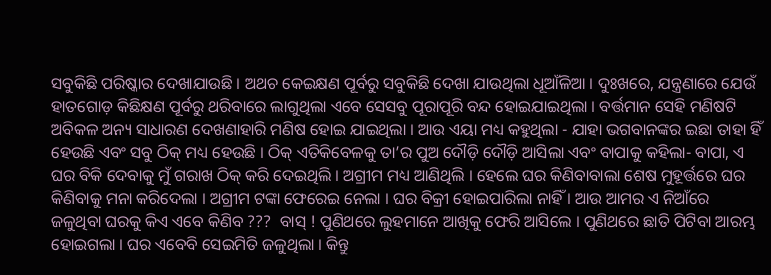ସବୁକିଛି ପରିଷ୍କାର ଦେଖାଯାଉଛି । ଅଥଚ କେଇକ୍ଷଣ ପୂର୍ବରୁ ସବୁକିଛି ଦେଖା ଯାଉଥିଲା ଧୂଆଁଳିଆ । ଦୁଃଖରେ, ଯନ୍ତ୍ରଣାରେ ଯେଉଁ ହାତଗୋଡ଼ କିଛିକ୍ଷଣ ପୂର୍ବରୁ ଥରିବାରେ ଲାଗୁଥିଲା ଏବେ ସେସବୁ ପୂରାପୂରି ବନ୍ଦ ହୋଇଯାଇଥିଲା । ବର୍ତ୍ତମାନ ସେହି ମଣିଷଟି ଅବିକଳ ଅନ୍ୟ ସାଧାରଣ ଦେଖଣାହାରି ମଣିଷ ହୋଇ ଯାଇଥିଲା । ଆଉ ଏୟା ମଧ୍ୟ କହୁଥିଲା - ଯାହା ଭଗବାନଙ୍କର ଇଛା ତାହା ହିଁ ହେଉଛି ଏବଂ ସବୁ ଠିକ୍ ମଧ୍ୟ ହେଉଛି । ଠିକ୍ ଏତିକିବେଳକୁ ତା’ର ପୁଅ ଦୌଡ଼ି ଦୌଡ଼ି ଆସିଲା ଏବଂ ବାପାକୁ କହିଲା- ବାପା, ଏ ଘର ବିକି ଦେବାକୁ ମୁଁ ଗରାଖ ଠିକ୍ କରି ଦେଇଥିଲି । ଅଗ୍ରୀମ ମଧ୍ୟ ଆଣିଥିଲି । ହେଲେ ଘର କିଣିବାବାଲା ଶେଷ ମୁହୂର୍ତ୍ତରେ ଘର କିଣିବାକୁ ମନା କରିଦେଲା । ଅଗ୍ରୀମ ଟଙ୍କା ଫେରେଇ ନେଲା । ଘର ବିକ୍ରୀ ହୋଇପାରିଲା ନାହିଁ । ଆଉ ଆମର ଏ ନିଆଁରେ ଜଳୁଥିବା ଘରକୁ କିଏ ଏବେ କିଣିବ ???  ବାସ୍ ! ପୁଣିଥରେ ଲୁହମାନେ ଆଖିକୁ ଫେରି ଆସିଲେ । ପୁଣିଥରେ ଛାତି ପିଟିବା ଆରମ୍ଭ ହୋଇଗଲା । ଘର ଏବେବି ସେଇମିତି ଜଳୁଥିଲା । କିନ୍ତୁ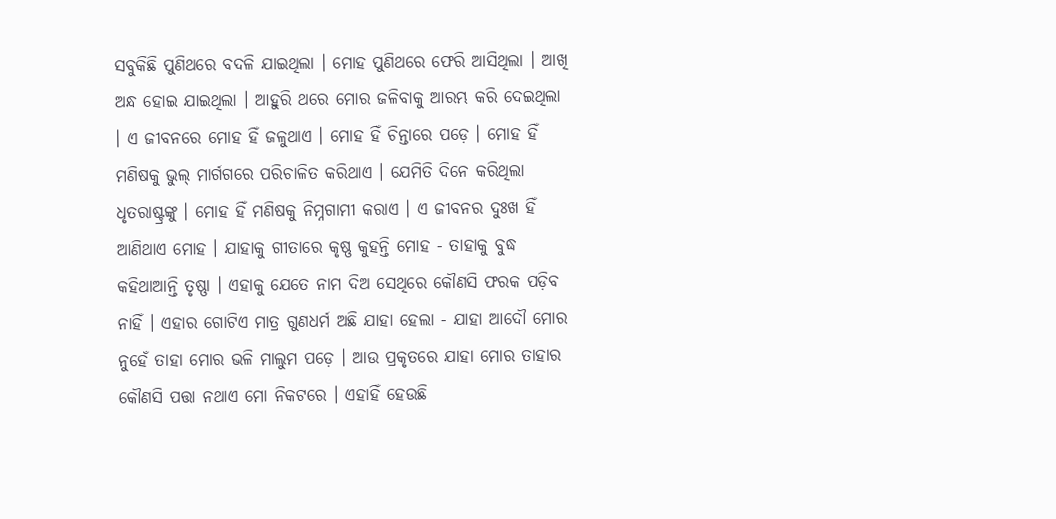ସବୁକିଛି ପୁଣିଥରେ ବଦଳି ଯାଇଥିଲା । ମୋହ ପୁଣିଥରେ ଫେରି ଆସିଥିଲା । ଆଖି ଅନ୍ଧ ହୋଇ ଯାଇଥିଲା । ଆହୁରି ଥରେ ମୋର ଜଳିବାକୁ ଆରମ୍ଭ କରି ଦେଇଥିଲା । ଏ ଜୀବନରେ ମୋହ ହିଁ ଜଳୁଥାଏ । ମୋହ ହିଁ ଚିନ୍ତାରେ ପଡ଼େ । ମୋହ ହିଁ ମଣିଷକୁ ଭୁଲ୍ ମାର୍ଗଗରେ ପରିଚାଳିତ କରିଥାଏ । ଯେମିତି ଦିନେ କରିଥିଲା ଧୃତରାଷ୍ଟ୍ରଙ୍କୁ । ମୋହ ହିଁ ମଣିଷକୁ ନିମ୍ନଗାମୀ କରାଏ । ଏ ଜୀବନର ଦୁଃଖ ହିଁ ଆଣିଥାଏ ମୋହ । ଯାହାକୁ ଗୀତାରେ କୃଷ୍ଣ କୁହନ୍ତି ମୋହ - ତାହାକୁ ବୁଦ୍ଧ କହିଥାଆନ୍ତି ତୃଷ୍ଣା । ଏହାକୁ ଯେତେ ନାମ ଦିଅ ସେଥିରେ କୌଣସି ଫରକ ପଡ଼ିବ ନାହିଁ । ଏହାର ଗୋଟିଏ ମାତ୍ର ଗୁଣଧର୍ମ ଅଛି ଯାହା ହେଲା - ଯାହା ଆଦୌ ମୋର ନୁହେଁ ତାହା ମୋର ଭଳି ମାଲୁମ ପଡ଼େ । ଆଉ ପ୍ରକୃତରେ ଯାହା ମୋର ତାହାର କୌଣସି ପତ୍ତା ନଥାଏ ମୋ ନିକଟରେ । ଏହାହିଁ ହେଉଛି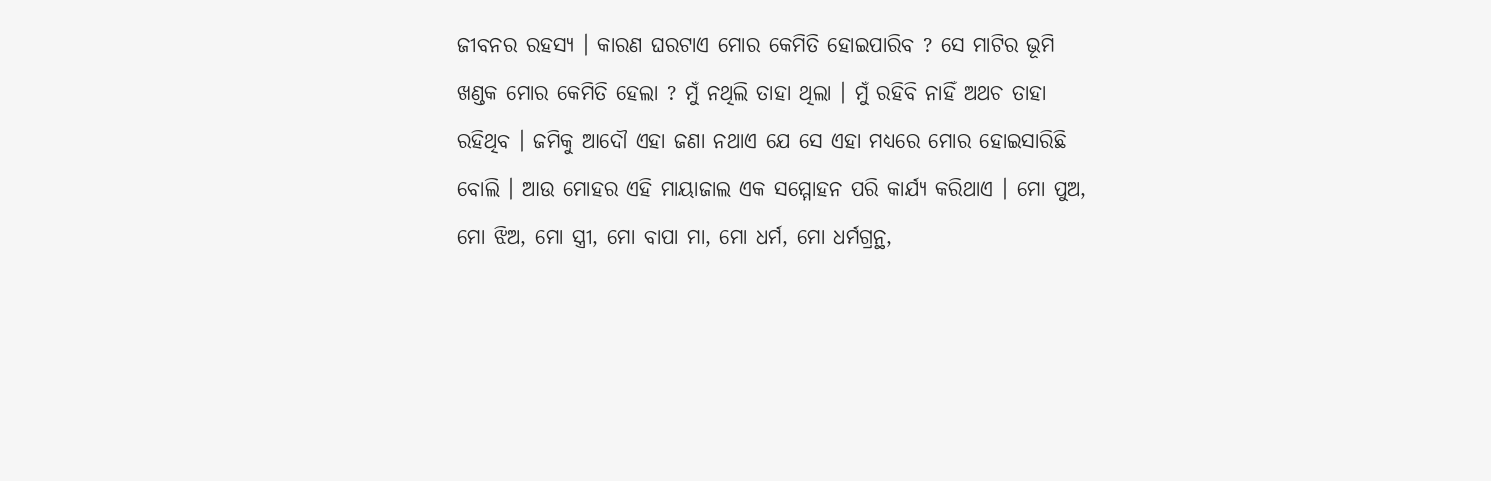ଜୀବନର ରହସ୍ୟ । କାରଣ ଘରଟାଏ ମୋର କେମିତି ହୋଇପାରିବ ? ସେ ମାଟିର ଭୂମି ଖଣ୍ଡକ ମୋର କେମିତି ହେଲା ? ମୁଁ ନଥିଲି ତାହା ଥିଲା । ମୁଁ ରହିବି ନାହିଁ ଅଥଚ ତାହା ରହିଥିବ । ଜମିକୁ ଆଦୌ ଏହା ଜଣା ନଥାଏ ଯେ ସେ ଏହା ମଧ୍ୟରେ ମୋର ହୋଇସାରିଛି ବୋଲି । ଆଉ ମୋହର ଏହି ମାୟାଜାଲ ଏକ ସମ୍ମୋହନ ପରି କାର୍ଯ୍ୟ କରିଥାଏ । ମୋ ପୁଅ, ମୋ ଝିଅ, ମୋ ସ୍ତ୍ରୀ, ମୋ ବାପା ମା, ମୋ ଧର୍ମ, ମୋ ଧର୍ମଗ୍ରନ୍ଥ,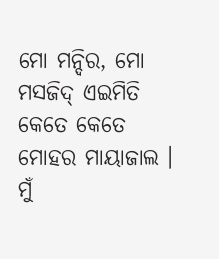ମୋ ମନ୍ଦିର, ମୋ ମସଜିଦ୍ ଏଇମିତି କେତେ କେତେ ମୋହର ମାୟାଜାଲ । ମୁଁ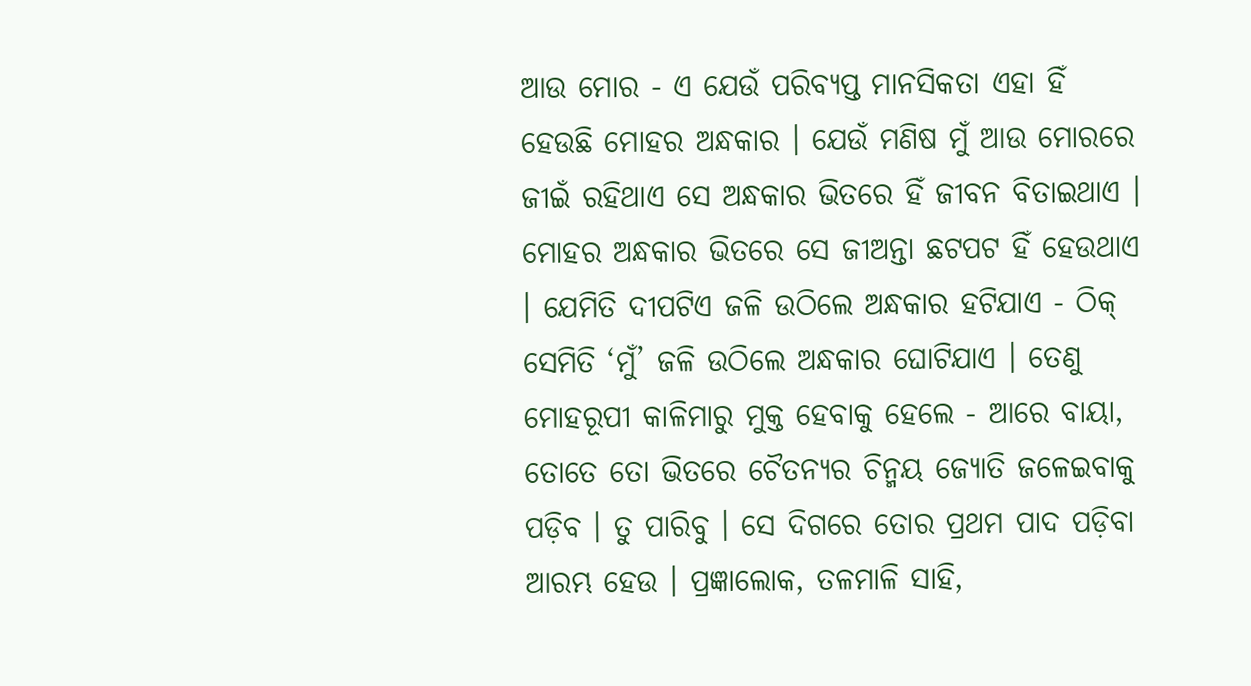ଆଉ ମୋର - ଏ ଯେଉଁ ପରିବ୍ୟପ୍ତ ମାନସିକତା ଏହା ହିଁ ହେଉଛି ମୋହର ଅନ୍ଧକାର । ଯେଉଁ ମଣିଷ ମୁଁ ଆଉ ମୋରରେ ଜୀଇଁ ରହିଥାଏ ସେ ଅନ୍ଧକାର ଭିତରେ ହିଁ ଜୀବନ ବିତାଇଥାଏ । ମୋହର ଅନ୍ଧକାର ଭିତରେ ସେ ଜୀଅନ୍ତା ଛଟପଟ ହିଁ ହେଉଥାଏ । ଯେମିତି ଦୀପଟିଏ ଜଳି ଉଠିଲେ ଅନ୍ଧକାର ହଟିଯାଏ - ଠିକ୍ ସେମିତି ‘ମୁଁ’ ଜଳି ଉଠିଲେ ଅନ୍ଧକାର ଘୋଟିଯାଏ । ତେଣୁ ମୋହରୂପୀ କାଳିମାରୁ ମୁକ୍ତ ହେବାକୁ ହେଲେ - ଆରେ ବାୟା, ତୋତେ ତୋ ଭିତରେ ଚୈତନ୍ୟର ଚିନ୍ମୟ ଜ୍ୟୋତି ଜଳେଇବାକୁ ପଡ଼ିବ । ତୁ ପାରିବୁ । ସେ ଦିଗରେ ତୋର ପ୍ରଥମ ପାଦ ପଡ଼ିବା ଆରମ୍ଭ ହେଉ । ପ୍ରଜ୍ଞାଲୋକ, ତଳମାଳି ସାହି,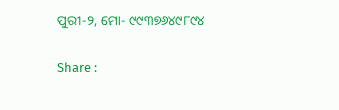ପୁରୀ-୨, ମୋ- ୯୯୩୭୬୪୯୮୯୪

Share :